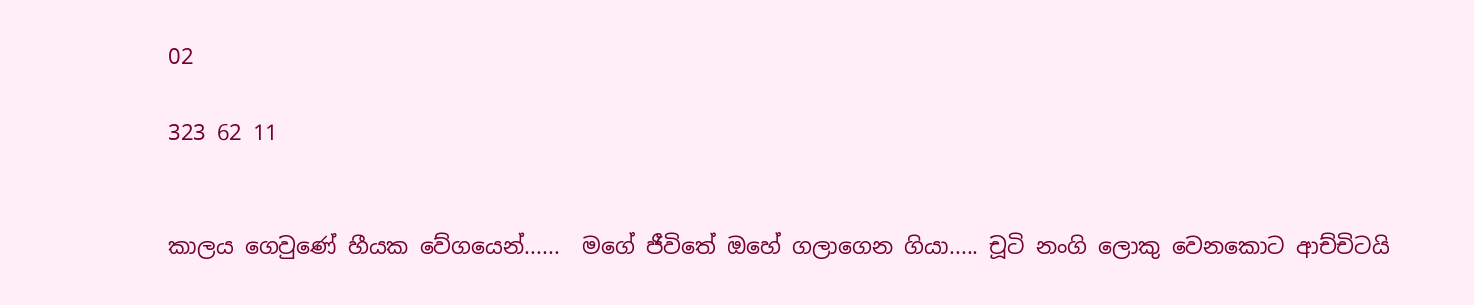02

323 62 11


කාලය ගෙවුණේ හීයක වේගයෙන්......  මගේ ජීවිතේ ඔහේ ගලාගෙන ගියා..... චූටි නංගි ලොකු වෙනකොට ආච්චිටයි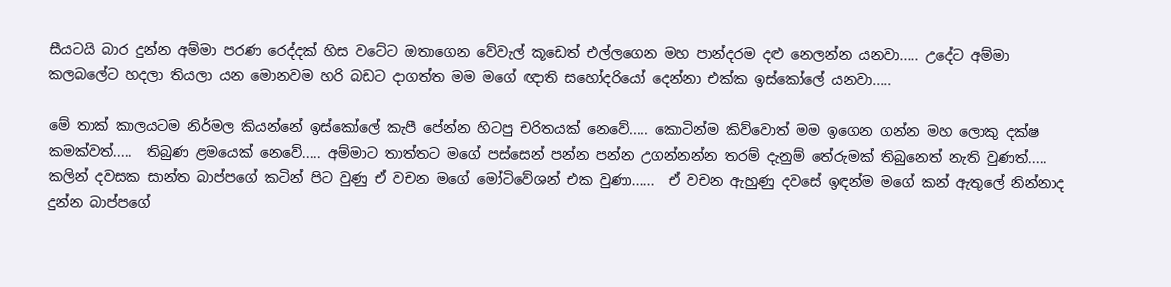සීයටයි බාර දුන්න අම්මා පරණ රෙද්දක් හිස වටේට ඔතාගෙන වේවැල් කූඩෙත් එල්ලගෙන මහ පාන්දරම දළු නෙලන්න යනවා..... උදේට අම්මා කලබලේට හදලා තියලා යන මොනවම හරි බඩට දාගත්ත මම මගේ ඥාති සහෝදරියෝ දෙන්නා එක්ක ඉස්කෝලේ යනවා.....

මේ තාක් කාලයටම නිර්මල කියන්නේ ඉස්කෝලේ කැපී පේන්න හිටපු චරිතයක් නෙවේ..... කොටින්ම කිව්වොත් මම ඉගෙන ගන්න මහ ලොකු දක්ෂ කමක්වත්.....  තිබුණ ළමයෙක් නෙවේ..... අම්මාට තාත්තට මගේ පස්සෙන් පන්න පන්න උගන්නන්න තරම් දැනුම් තේරුමක් තිබුනෙත් නැති වුණත්..... කලින් දවසක සාන්ත බාප්පගේ කටින් පිට වුණු ඒ වචන මගේ මෝටිවේශන් එක වුණා......  ඒ වචන ඇහුණු දවසේ ඉඳන්ම මගේ කන් ඇතුලේ නින්නාද දුන්න බාප්පගේ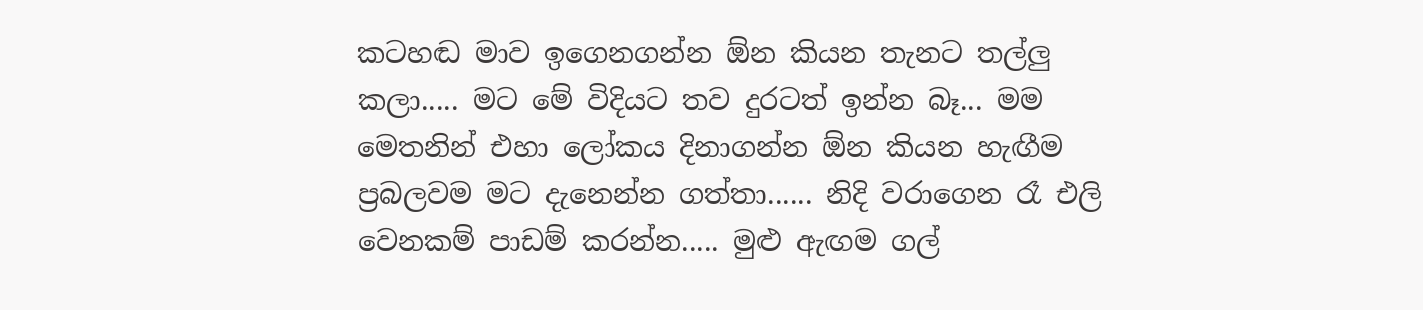කටහඬ මාව ඉගෙනගන්න ඕන කියන තැනට තල්ලු කලා..... මට මේ විදියට තව දුරටත් ඉන්න බෑ... මම මෙතනින් එහා ලෝකය දිනාගන්න ඕන කියන හැඟීම ප්‍රබලවම මට දැනෙන්න ගත්තා...... නිදි වරාගෙන රෑ එලි වෙනකම් පාඩම් කරන්න..... මුළු ඇඟම ගල්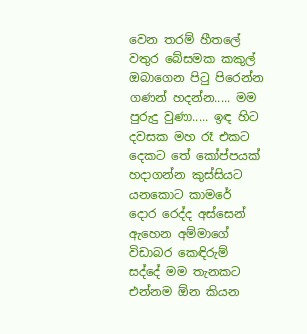වෙන තරම් හීතලේ වතුර බේසමක කකුල් ඔබාගෙන පිටු පිරෙන්න ගණන් හදන්න..... මම පුරුදු වුණා..... ඉඳ හිට දවසක මහ රෑ එකට දෙකට තේ කෝප්පයක් හදාගන්න කුස්සියට යනකොට කාමරේ දොර රෙද්ද අස්සෙන් ඇහෙන අම්මාගේ විඩාබර කෙඳිරුම් සද්දේ මම තැනකට එන්නම ඕන කියන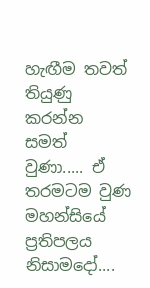හැඟීම තවත් තියුණු කරන්න සමත් වුණා..... ඒ තරමටම වුණ මහන්සියේ ප්‍රතිපලය නිසාමදෝ....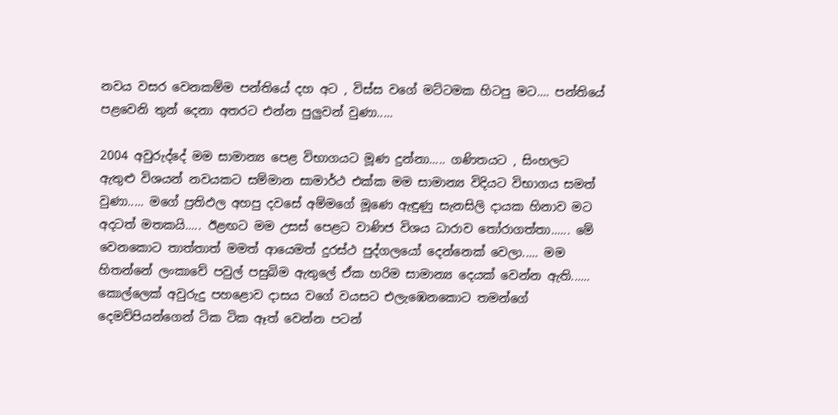නවය වසර වෙනකම්ම පන්තියේ දහ අට , විස්ස වගේ මට්ටමක හිටපු මට.... පන්තියේ පළවෙනි තුන් දෙනා අතරට එන්න පුලුවන් වුණා.....

2004 අවුරුද්දේ මම සාමාන්‍ය පෙළ විභාගයට මූණ දුන්නා..... ගණිතයට , සිංහලට ඇතුළු විශයන් නවයකට සම්මාන සාමාර්ථ එක්ක මම සාමාන්‍ය විදියට විභාගය සමත් වුණා..... මගේ ප්‍රතිඵල අහපු දවසේ අම්මගේ මූණෙ ඇඳුණු සැනසිලි දායක හිනාව මට අදටත් මතකයි..... ඊළඟට මම උසස් පෙළට වාණිජ විශය ධාරාව තෝරාගත්තා...... මේ වෙනකොට තාත්තාත් මමත් ආයෙමත් දුරස්ථ පුද්ගලයෝ දෙන්නෙක් වෙලා..... මම හිතන්නේ ලංකාවේ පවුල් පසුබිම ඇතුලේ ඒක හරිම සාමාන්‍ය දෙයක් වෙන්න ඇති...... කොල්ලෙක් අවුරුදු පහළොව දාසය වගේ වයසට එලැඹෙනකොට තමන්ගේ දෙමව්පියන්ගෙන් ටික ටික ඈත් වෙන්න පටන්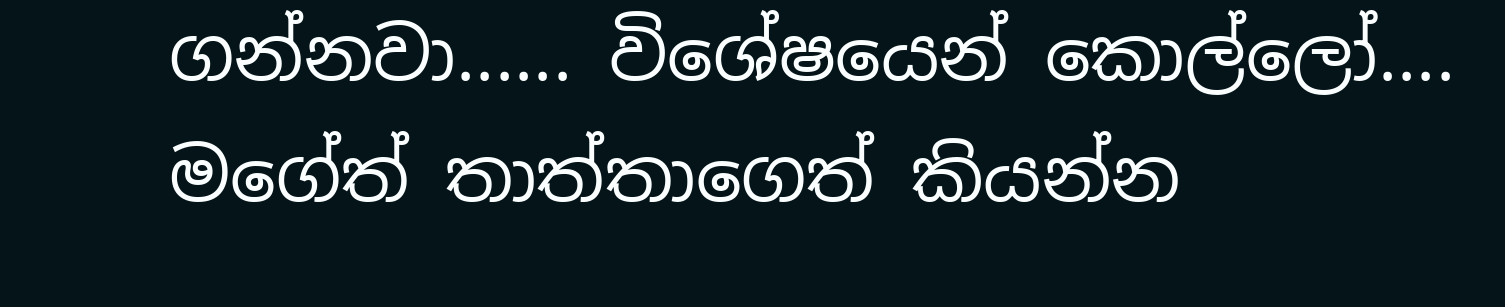ගන්නවා...... විශේෂයෙන් කොල්ලෝ.... මගේත් තාත්තාගෙත් කියන්න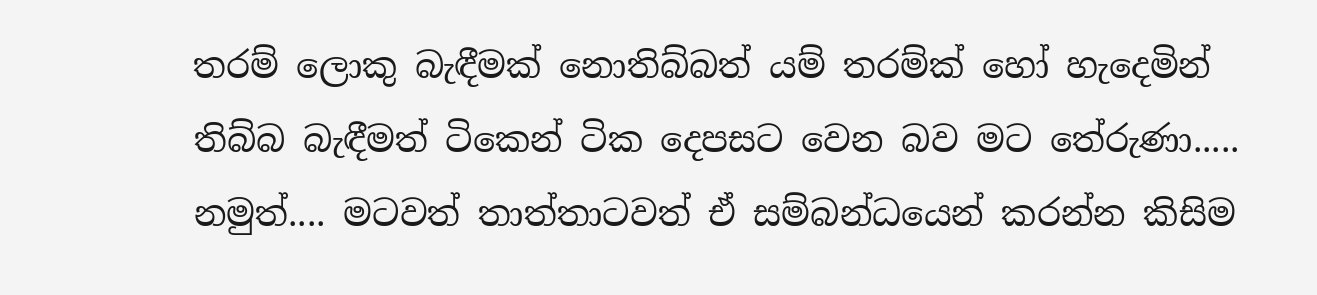තරම් ලොකු බැඳීමක් නොතිබ්බත් යම් තරම්ක් හෝ හැදෙමින් තිබ්බ බැඳීමත් ටිකෙන් ටික දෙපසට වෙන බව මට තේරුණා..... නමුත්.... මටවත් තාත්තාටවත් ඒ සම්බන්ධයෙන් කරන්න කිසිම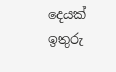දෙයක් ඉතුරු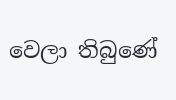වෙලා තිබුණේ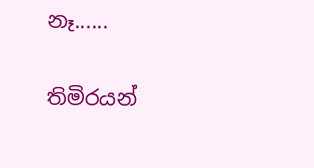නෑ......

තිමිරයන්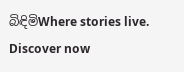බිඳිමිWhere stories live. Discover now